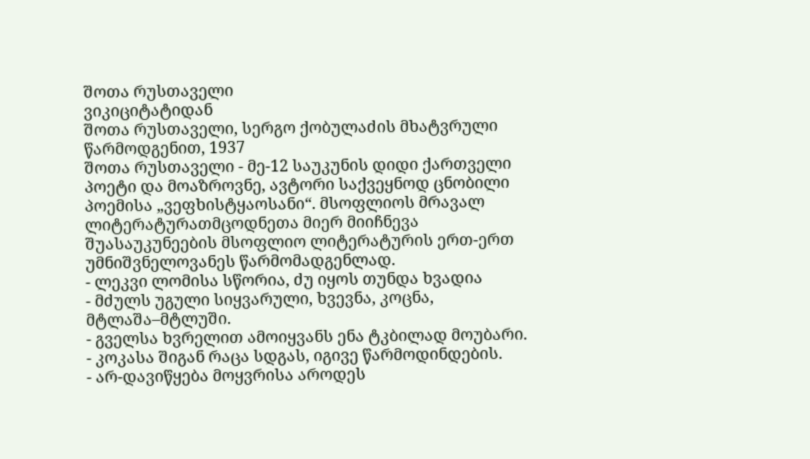შოთა რუსთაველი
ვიკიციტატიდან
შოთა რუსთაველი, სერგო ქობულაძის მხატვრული წარმოდგენით, 1937
შოთა რუსთაველი - მე-12 საუკუნის დიდი ქართველი პოეტი და მოაზროვნე, ავტორი საქვეყნოდ ცნობილი პოემისა „ვეფხისტყაოსანი“. მსოფლიოს მრავალ ლიტერატურათმცოდნეთა მიერ მიიჩნევა შუასაუკუნეების მსოფლიო ლიტერატურის ერთ-ერთ უმნიშვნელოვანეს წარმომადგენლად.
- ლეკვი ლომისა სწორია, ძუ იყოს თუნდა ხვადია
- მძულს უგული სიყვარული, ხვევნა, კოცნა, მტლაშა–მტლუში.
- გველსა ხვრელით ამოიყვანს ენა ტკბილად მოუბარი.
- კოკასა შიგან რაცა სდგას, იგივე წარმოდინდების.
- არ-დავიწყება მოყვრისა აროდეს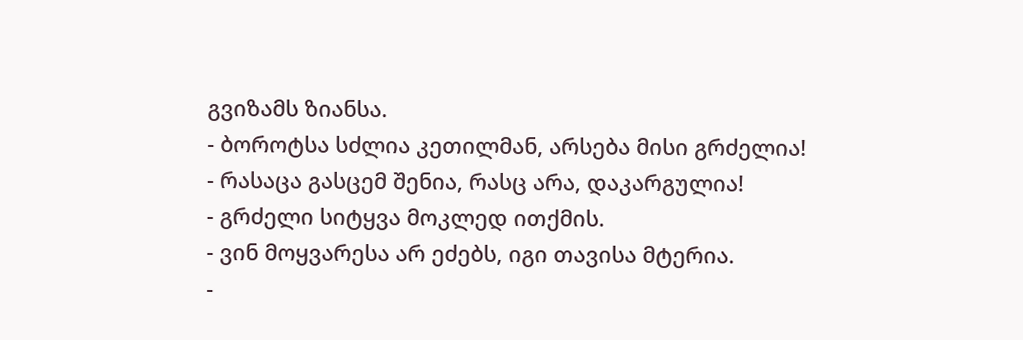გვიზამს ზიანსა.
- ბოროტსა სძლია კეთილმან, არსება მისი გრძელია!
- რასაცა გასცემ შენია, რასც არა, დაკარგულია!
- გრძელი სიტყვა მოკლედ ითქმის.
- ვინ მოყვარესა არ ეძებს, იგი თავისა მტერია.
-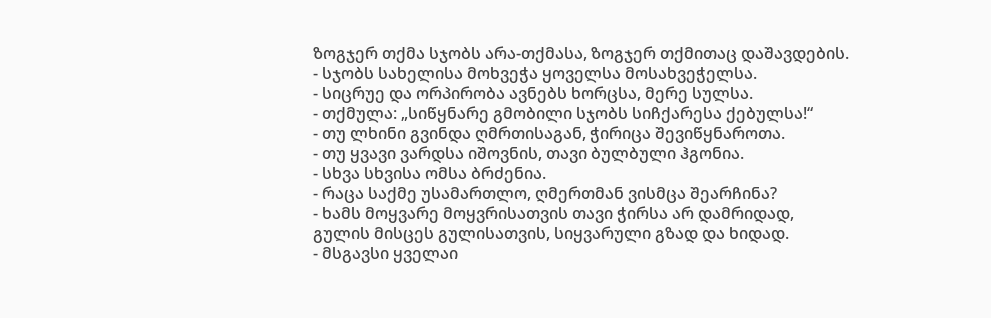ზოგჯერ თქმა სჯობს არა-თქმასა, ზოგჯერ თქმითაც დაშავდების.
- სჯობს სახელისა მოხვეჭა ყოველსა მოსახვეჭელსა.
- სიცრუე და ორპირობა ავნებს ხორცსა, მერე სულსა.
- თქმულა: „სიწყნარე გმობილი სჯობს სიჩქარესა ქებულსა!“
- თუ ლხინი გვინდა ღმრთისაგან, ჭირიცა შევიწყნაროთა.
- თუ ყვავი ვარდსა იშოვნის, თავი ბულბული ჰგონია.
- სხვა სხვისა ომსა ბრძენია.
- რაცა საქმე უსამართლო, ღმერთმან ვისმცა შეარჩინა?
- ხამს მოყვარე მოყვრისათვის თავი ჭირსა არ დამრიდად,
გულის მისცეს გულისათვის, სიყვარული გზად და ხიდად.
- მსგავსი ყველაი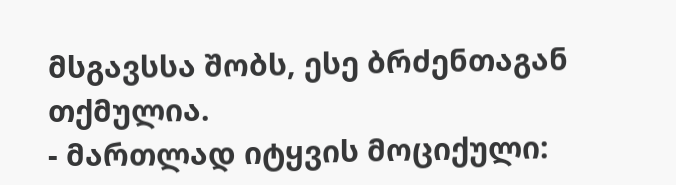მსგავსსა შობს, ესე ბრძენთაგან თქმულია.
- მართლად იტყვის მოციქული: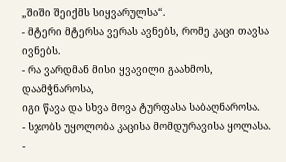„შიში შეიქმს სიყვარულსა“.
- მტერი მტერსა ვერას ავნებს, რომე კაცი თავსა ივნებს.
- რა ვარდმან მისი ყვავილი გაახმოს, დაამჭნაროსა,
იგი წავა და სხვა მოვა ტურფასა საბაღნაროსა.
- სჯობს უყოლობა კაცისა მომდურავისა ყოლასა.
-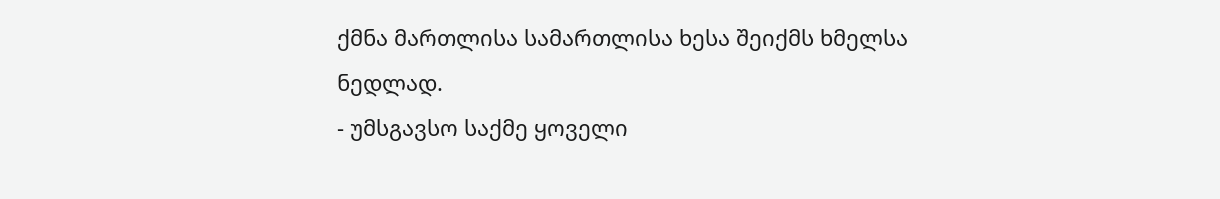ქმნა მართლისა სამართლისა ხესა შეიქმს ხმელსა ნედლად.
- უმსგავსო საქმე ყოველი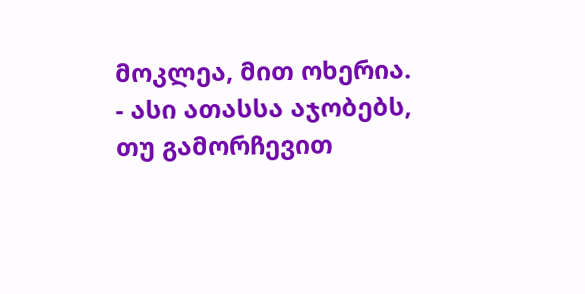მოკლეა, მით ოხერია.
- ასი ათასსა აჯობებს, თუ გამორჩევით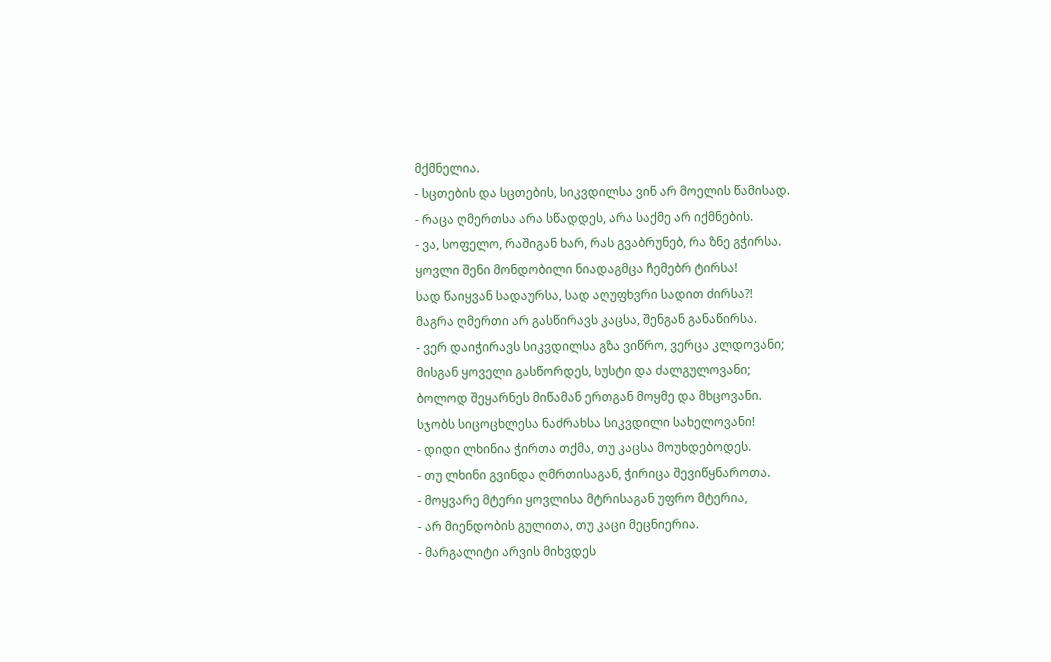მქმნელია.
- სცთების და სცთების, სიკვდილსა ვინ არ მოელის წამისად.
- რაცა ღმერთსა არა სწადდეს, არა საქმე არ იქმნების.
- ვა, სოფელო, რაშიგან ხარ, რას გვაბრუნებ, რა ზნე გჭირსა.
ყოვლი შენი მონდობილი ნიადაგმცა ჩემებრ ტირსა!
სად წაიყვან სადაურსა, სად აღუფხვრი სადით ძირსა?!
მაგრა ღმერთი არ გასწირავს კაცსა, შენგან განაწირსა.
- ვერ დაიჭირავს სიკვდილსა გზა ვიწრო, ვერცა კლდოვანი;
მისგან ყოველი გასწორდეს, სუსტი და ძალგულოვანი;
ბოლოდ შეყარნეს მიწამან ერთგან მოყმე და მხცოვანი.
სჯობს სიცოცხლესა ნაძრახსა სიკვდილი სახელოვანი!
- დიდი ლხინია ჭირთა თქმა, თუ კაცსა მოუხდებოდეს.
- თუ ლხინი გვინდა ღმრთისაგან, ჭირიცა შევიწყნაროთა.
- მოყვარე მტერი ყოვლისა მტრისაგან უფრო მტერია,
- არ მიენდობის გულითა, თუ კაცი მეცნიერია.
- მარგალიტი არვის მიხვდეს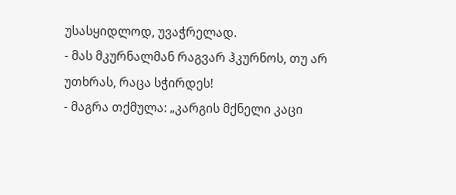უსასყიდლოდ, უვაჭრელად.
- მას მკურნალმან რაგვარ ჰკურნოს, თუ არ უთხრას, რაცა სჭირდეს!
- მაგრა თქმულა: „კარგის მქნელი კაცი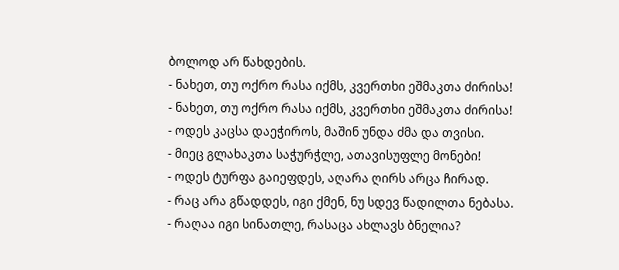ბოლოდ არ წახდების.
- ნახეთ, თუ ოქრო რასა იქმს, კვერთხი ეშმაკთა ძირისა!
- ნახეთ, თუ ოქრო რასა იქმს, კვერთხი ეშმაკთა ძირისა!
- ოდეს კაცსა დაეჭიროს, მაშინ უნდა ძმა და თვისი.
- მიეც გლახაკთა საჭურჭლე, ათავისუფლე მონები!
- ოდეს ტურფა გაიეფდეს, აღარა ღირს არცა ჩირად.
- რაც არა გწადდეს, იგი ქმენ, ნუ სდევ წადილთა ნებასა.
- რაღაა იგი სინათლე, რასაცა ახლავს ბნელია?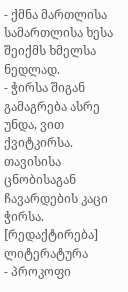- ქმნა მართლისა სამართლისა ხესა შეიქმს ხმელსა ნედლად.
- ჭირსა შიგან გამაგრება ასრე უნდა, ვით ქვიტკირსა.
თავისისა ცნობისაგან ჩავარდების კაცი ჭირსა.
[რედაქტირება] ლიტერატურა
- პროკოფი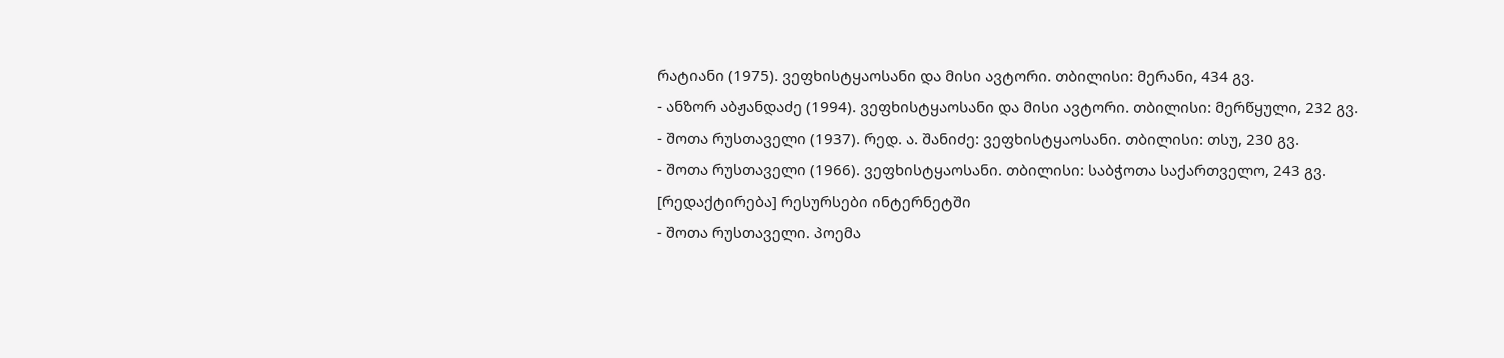რატიანი (1975). ვეფხისტყაოსანი და მისი ავტორი. თბილისი: მერანი, 434 გვ.
- ანზორ აბჟანდაძე (1994). ვეფხისტყაოსანი და მისი ავტორი. თბილისი: მერწყული, 232 გვ.
- შოთა რუსთაველი (1937). რედ. ა. შანიძე: ვეფხისტყაოსანი. თბილისი: თსუ, 230 გვ.
- შოთა რუსთაველი (1966). ვეფხისტყაოსანი. თბილისი: საბჭოთა საქართველო, 243 გვ.
[რედაქტირება] რესურსები ინტერნეტში
- შოთა რუსთაველი. პოემა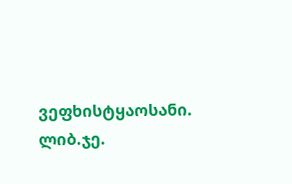ვეფხისტყაოსანი. ლიბ.ჯე.